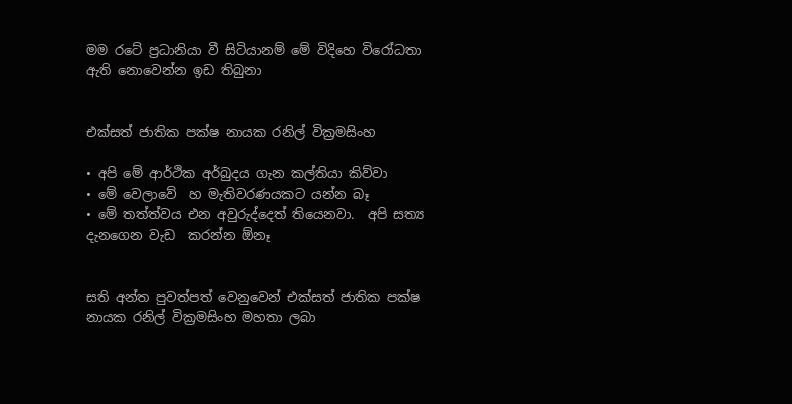මම රටේ ප්‍රධානියා වී සිටියානම් මේ විදිහෙ විරෝධතා ඇති නොවෙන්න ඉඩ තිබුනා


එක්සත් ජාතික පක්ෂ නායක රනිල් වික්‍රමසිංහ

• අපි මේ ආර්ථික අර්බුදය ගැන කල්තියා කිව්වා
• මේ වෙලාවේ  හ මැතිවරණයකට යන්න බෑ
• මේ තත්ත්වය එන අවුරුද්දෙත් තියෙනවා.  අපි සත්‍ය දැනගෙන වැඩ  කරන්න ඕනෑ


සති අන්ත පුවත්පත් වෙනුවෙන් එක්සත් ජාතික පක්ෂ නායක රනිල් වික්‍රමසිංහ මහතා ලබා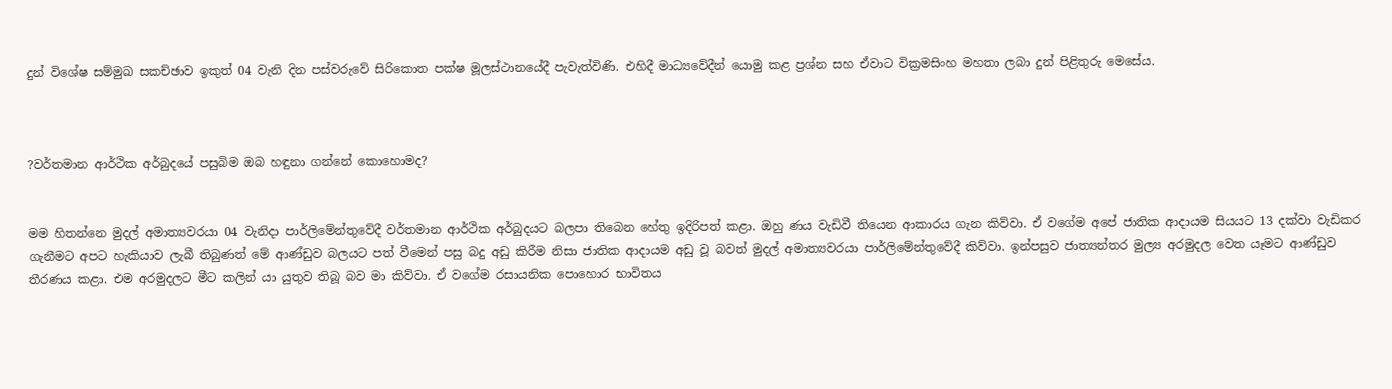දුන් විශේෂ සම්මුඛ සකච්ඡාව ඉකුත් 04 වැනි දින පස්වරුවේ සිරිකොත පක්ෂ මූලස්ථානයේදී පැවැත්විණි. එහිදී මාධ්‍යවේදීන් යොමු කළ ප්‍රශ්න සහ ඒවාට වික්‍රමසිංහ මහතා ලබා දුන් පිළිතුරු මෙසේය.



?වර්තමාන ආර්ථික අර්බුදයේ පසුබිම ඔබ හඳුනා ගන්නේ කොහොමද?


මම හිතන්නෙ මුදල් අමාත්‍යවරයා 04 වැනිදා පාර්ලිමේන්තුවේදී වර්තමාන ආර්ථික අර්බුදයට බලපා තිබෙන හේතු ඉදිරිපත් කළා. ඔහු ණය වැඩිවී තියෙන ආකාරය ගැන කිව්වා. ඒ වගේම අපේ ජාතික ආදායම සියයට 13 දක්වා වැඩිකර ගැනීමට අපට හැකියාව ලැබී තිබුණත් මේ ආණ්ඩුව බලයට පත් වීමෙන් පසු බදු අඩු කිරීම නිසා ජාතික ආදායම අඩු වූ බවත් මුදල් අමාත්‍යවරයා පාර්ලිමේන්තුවේදී කිව්වා. ඉන්පසුව ජාත්‍යන්තර මුල්‍ය අරමුදල වෙත යෑමට ආණ්ඩුව තීරණය කළා. එම අරමුදලට මීට කලින් යා යුතුව තිබූ බව මා කිව්වා. ඒ වගේම රසායනික පොහොර භාවිතය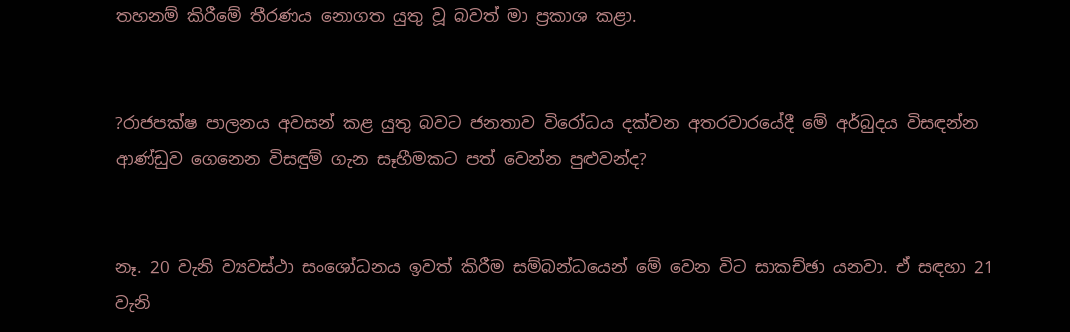තහනම් කිරීමේ තීරණය නොගත යුතු වූ බවත් මා ප්‍රකාශ කළා.


?රාජපක්ෂ පාලනය අවසන් කළ යුතු බවට ජනතාව විරෝධය දක්වන අතරවාරයේදී මේ අර්බුදය විසඳන්න ආණ්ඩුව ගෙනෙන විසඳුම් ගැන සෑහීමකට පත් වෙන්න පුළුවන්ද?


නෑ. 20 වැනි ව්‍යවස්ථා සංශෝධනය ඉවත් කිරීම සම්බන්ධයෙන් මේ වෙන විට සාකච්ඡා යනවා. ඒ සඳහා 21 වැනි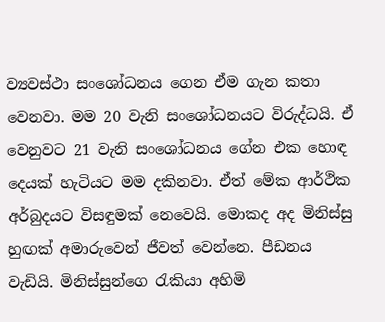ව්‍යවස්ථා සංශෝධනය ගෙන ඒම ගැන කතා වෙනවා. මම 20 වැනි සංශෝධනයට විරුද්ධයි. ඒ වෙනුවට 21 වැනි සංශෝධනය ගේන එක හොඳ දෙයක් හැටියට මම දකිනවා. ඒත් මේක ආර්ථික අර්බුදයට විසඳුමක් නෙවෙයි. මොකද අද මිනිස්සු හුඟක් අමාරුවෙන් ජීවත් වෙන්නෙ. පීඩනය වැඩියි. මිනිස්සුන්ගෙ රැකියා අහිමි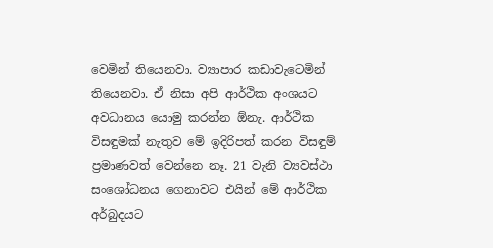වෙමින් තියෙනවා. ව්‍යාපාර කඩාවැටෙමින් තියෙනවා. ඒ නිසා අපි ආර්ථික අංශයට අවධානය යොමු කරන්න ඕනැ. ආර්ථික විසඳුමක් නැතුව මේ ඉදිරිපත් කරන විසඳුම් ප්‍රමාණවත් වෙන්නෙ නෑ. 21 වැනි ව්‍යවස්ථා සංශෝධනය ගෙනාවට එයින් මේ ආර්ථික අර්බුදයට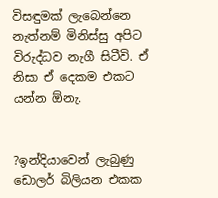විසඳුමක් ලැබෙන්නෙ නැත්නම් මිනිස්සු අපිට විරුද්ධව නැගී සිටීවි. ඒ නිසා ඒ දෙකම එකට යන්න ඕනැ.


?ඉන්දියාවෙන් ලැබුණු ඩොලර් බිලියන එකක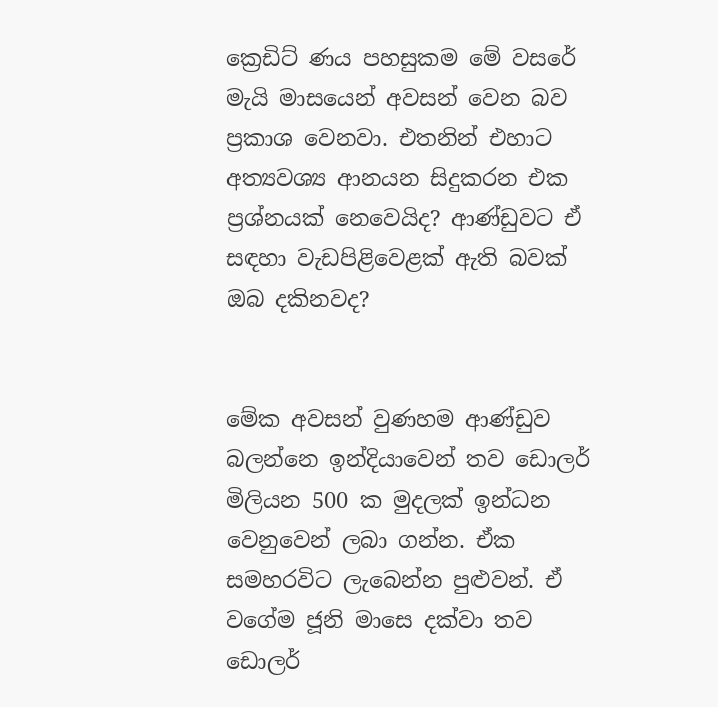ක්‍රෙඩිට් ණය පහසුකම මේ වසරේ මැයි මාසයෙන් අවසන් වෙන බව ප්‍රකාශ වෙනවා. එතනින් එහාට අත්‍යවශ්‍ය ආනයන සිදුකරන එක ප්‍රශ්නයක් නෙවෙයිද? ආණ්ඩුවට ඒ සඳහා වැඩපිළිවෙළක් ඇති බවක් ඔබ දකිනවද?


මේක අවසන් වුණහම ආණ්ඩුව බලන්නෙ ඉන්දියාවෙන් තව ඩොලර් මිලියන 500 ක මුදලක් ඉන්ධන වෙනුවෙන් ලබා ගන්න. ඒක සමහරවිට ලැබෙන්න පුළුවන්. ඒ වගේම ජූනි මාසෙ දක්වා තව ඩොලර්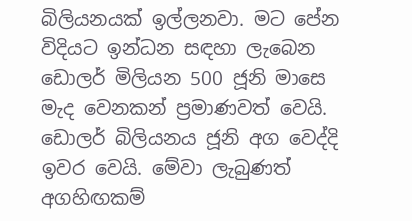බිලියනයක් ඉල්ලනවා. මට පේන විදියට ඉන්ධන සඳහා ලැබෙන ඩොලර් මිලියන 500 ජූනි මාසෙ මැද වෙනකන් ප්‍රමාණවත් වෙයි. ඩොලර් බිලියනය ජූනි අග වෙද්දි ඉවර වෙයි. මේවා ලැබුණත් අගහිඟකම්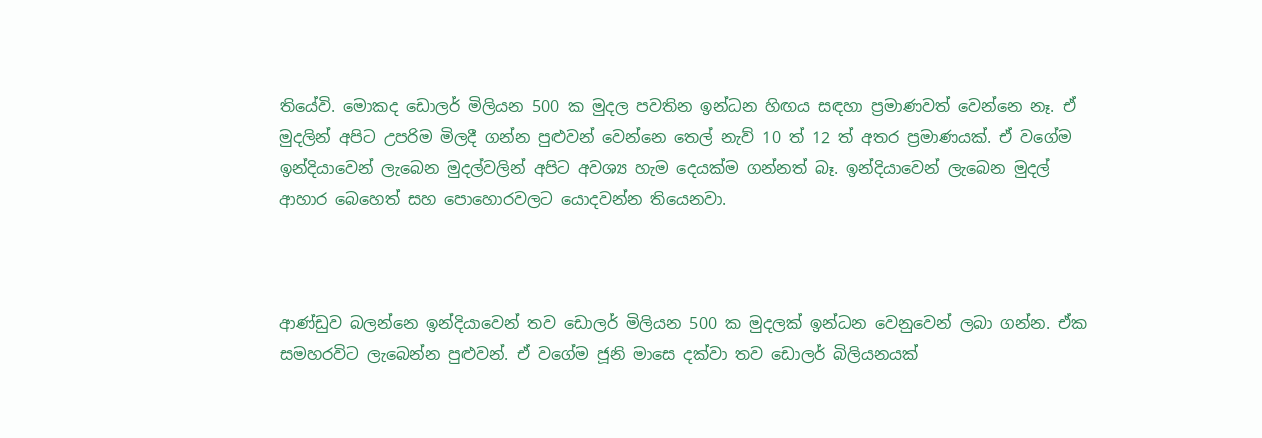තියේවි. මොකද ඩොලර් මිලියන 500 ක මුදල පවතින ඉන්ධන හිඟය සඳහා ප්‍රමාණවත් වෙන්නෙ නෑ. ඒ මුදලින් අපිට උපරිම මිලදී ගන්න පුළුවන් වෙන්නෙ තෙල් නැව් 10 ත් 12 ත් අතර ප්‍රමාණයක්. ඒ වගේම ඉන්දියාවෙන් ලැබෙන මුදල්වලින් අපිට අවශ්‍ය හැම දෙයක්ම ගන්නත් බෑ. ඉන්දියාවෙන් ලැබෙන මුදල් ආහාර බෙහෙත් සහ පොහොරවලට යොදවන්න තියෙනවා.



ආණ්ඩුව බලන්නෙ ඉන්දියාවෙන් තව ඩොලර් මිලියන 500 ක මුදලක් ඉන්ධන වෙනුවෙන් ලබා ගන්න. ඒක සමහරවිට ලැබෙන්න පුළුවන්. ඒ වගේම ජූනි මාසෙ දක්වා තව ඩොලර් බිලියනයක්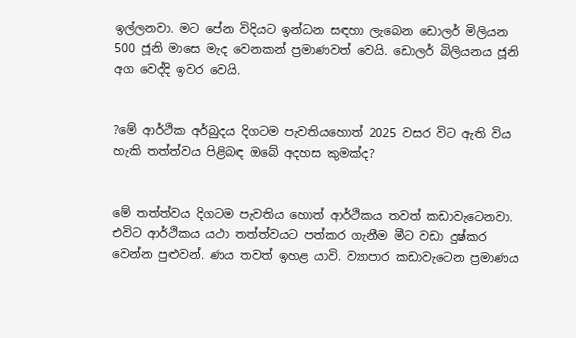ඉල්ලනවා. මට පේන විදියට ඉන්ධන සඳහා ලැබෙන ඩොලර් මිලියන 500 ජූනි මාසෙ මැද වෙනකන් ප්‍රමාණවත් වෙයි. ඩොලර් බිලියනය ජූනි අග වෙද්දි ඉවර වෙයි.


?මේ ආර්ථික අර්බුදය දිගටම පැවතියහොත් 2025 වසර විට ඇති විය හැකි තත්ත්වය පිළිබඳ ඔබේ අදහස කුමක්ද?


මේ තත්ත්වය දිගටම පැවතිය හොත් ආර්ථිකය තවත් කඩාවැටෙනවා. එවිට ආර්ථිකය යථා තත්ත්වයට පත්කර ගැනීම මීට වඩා දුෂ්කර වෙන්න පුළුවන්. ණය තවත් ඉහළ යාවි. ව්‍යාපාර කඩාවැටෙන ප්‍රමාණය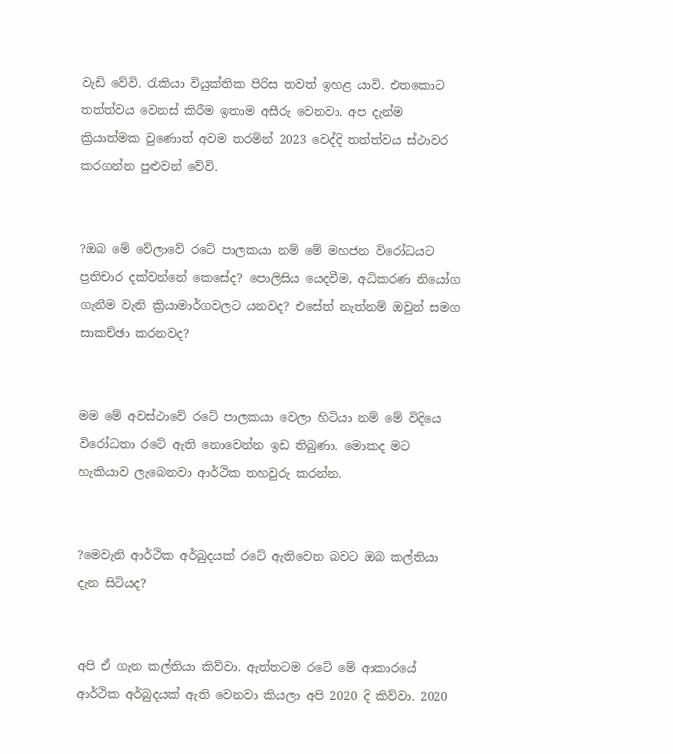වැඩි වේවි. රැකියා වියුක්තික පිරිස තවත් ඉහළ යාවි. එතකොට තත්ත්වය වෙනස් කිරීම ඉතාම අසීරු වෙනවා. අප දැන්ම ක්‍රියාත්මක වුණොත් අවම තරමින් 2023 වෙද්දි තත්ත්වය ස්ථාවර කරගන්න පුළුවන් වේවි.


?ඔබ මේ වේලාවේ රටේ පාලකයා නම් මේ මහජන විරෝධයට ප්‍රතිචාර දක්වන්නේ කෙසේද? පොලිසිය යෙදවීම, අධිකරණ නියෝග ගැනීම වැනි ක්‍රියාමාර්ගවලට යනවද? එසේත් නැත්නම් ඔවුන් සමග සාකච්ඡා කරනවද?


මම මේ අවස්ථාවේ රටේ පාලකයා වෙලා හිටියා නම් මේ විදියෙ විරෝධතා රටේ ඇති නොවෙන්න ඉඩ තිබුණා. මොකද මට හැකියාව ලැබෙනවා ආර්ථික තහවුරු කරන්න.


?මෙවැනි ආර්ථික අර්බුදයක් රටේ ඇතිවෙන බවට ඔබ කල්තියා දැන සිටියද?


අපි ඒ ගැන කල්තියා කිව්වා. ඇත්තටම රටේ මේ ආකාරයේ ආර්ථික අර්බුදයක් ඇති වෙනවා කියලා අපි 2020 දි කිව්වා. 2020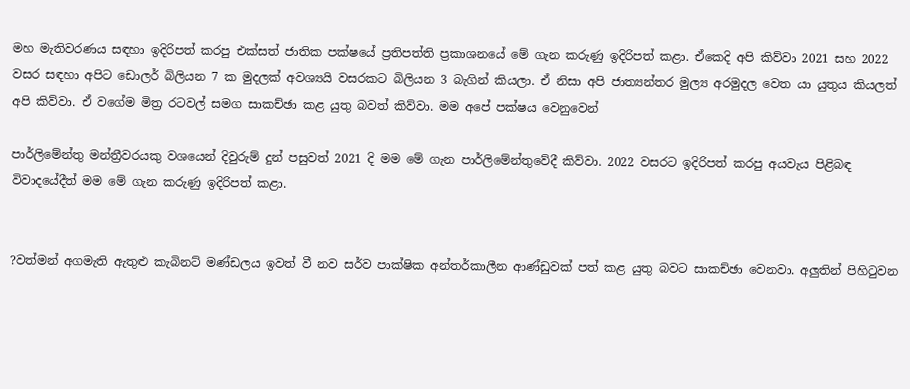මහ මැතිවරණය සඳහා ඉදිරිපත් කරපු එක්සත් ජාතික පක්ෂයේ ප්‍රතිපත්ති ප්‍රකාශනයේ මේ ගැන කරුණු ඉදිරිපත් කළා. ඒකෙදි අපි කිව්වා 2021 සහ 2022 වසර සඳහා අපිට ඩොලර් බිලියන 7 ක මුදලක් අවශ්‍යයි වසරකට බිලියන 3 බැගින් කියලා. ඒ නිසා අපි ජාත්‍යන්තර මුල්‍ය අරමුදල වෙත යා යුතුය කියලත් අපි කිව්වා. ඒ වගේම මිත්‍ර රටවල් සමග සාකච්ඡා කළ යුතු බවත් කිව්වා. මම අපේ පක්ෂය වෙනුවෙන්

පාර්ලිමේන්තු මන්ත්‍රීවරයකු වශයෙන් දිවුරුම් දුන් පසුවත් 2021 දි මම මේ ගැන පාර්ලිමේන්තුවේදී කිව්වා. 2022 වසරට ඉදිරිපත් කරපු අයවැය පිළිබඳ විවාදයේදීත් මම මේ ගැන කරුණු ඉදිරිපත් කළා.


?වත්මන් අගමැති ඇතුළු කැබිනට් මණ්ඩලය ඉවත් වී නව සර්ව පාක්ෂික අන්තර්කාලීන ආණ්ඩුවක් පත් කළ යුතු බවට සාකච්ඡා වෙනවා. අලුතින් පිහිටුවන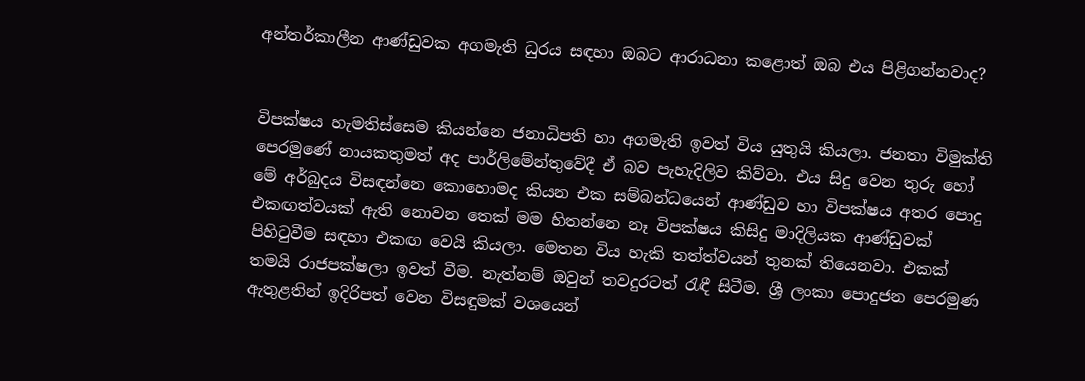අන්තර්කාලීන ආණ්ඩුවක අගමැති ධුරය සඳහා ඔබට ආරාධනා කළොත් ඔබ එය පිළිගන්නවාද?


විපක්ෂය හැමතිස්සෙම කියන්නෙ ජනාධිපති හා අගමැති ඉවත් විය යුතුයි කියලා. ජනතා විමුක්ති පෙරමුණේ නායකතුමත් අද පාර්ලිමේන්තුවේදී ඒ බව පැහැදිලිව කිව්වා. එය සිදු වෙන තුරු හෝ මේ අර්බුදය විසඳන්නෙ කොහොමද කියන එක සම්බන්ධයෙන් ආණ්ඩුව හා විපක්ෂය අතර පොදු එකඟත්වයක් ඇති නොවන තෙක් මම හිතන්නෙ නෑ විපක්ෂය කිසිදු මාදිලියක ආණ්ඩුවක් පිහිටුවීම සඳහා එකඟ වෙයි කියලා. මෙතන විය හැකි තත්ත්වයන් තුනක් තියෙනවා. එකක් තමයි රාජපක්ෂලා ඉවත් වීම. නැත්නම් ඔවුන් තවදුරටත් රැඳී සිටීම. ශ්‍රී ලංකා පොදුජන පෙරමුණ ඇතුළතින් ඉදිරිපත් වෙන විසඳුමක් වශයෙන්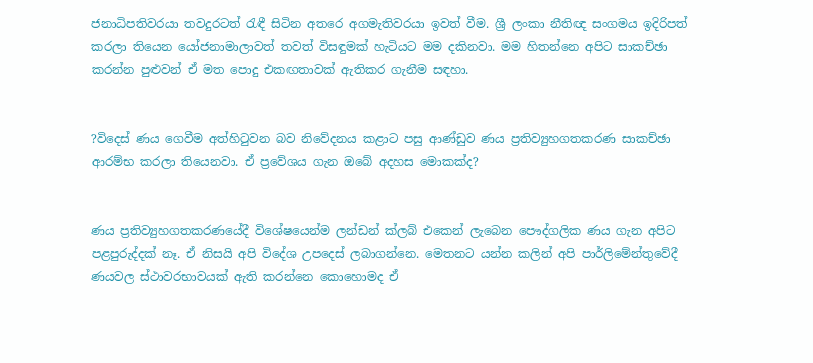ජනාධිපතිවරයා තවදුරටත් රැඳී සිටින අතරෙ අගමැතිවරයා ඉවත් වීම. ශ්‍රී ලංකා නීතිඥ සංගමය ඉදිරිපත් කරලා තියෙන යෝජනාමාලාවත් තවත් විසඳුමක් හැටියට මම දකිනවා. මම හිතන්නෙ අපිට සාකච්ඡා කරන්න පුළුවන් ඒ මත පොදු එකඟතාවක් ඇතිකර ගැනීම සඳහා.


?විදෙස් ණය ගෙවීම අත්හිටුවන බව නිවේදනය කළාට පසු ආණ්ඩුව ණය ප්‍රතිව්‍යුහගතකරණ සාකච්ඡා ආරම්භ කරලා තියෙනවා. ඒ ප්‍රවේශය ගැන ඔබේ අදහස මොකක්ද?


ණය ප්‍රතිව්‍යුහගතකරණයේදී විශේෂයෙන්ම ලන්ඩන් ක්ලබ් එකෙන් ලැබෙන පෞද්ගලික ණය ගැන අපිට පළපුරුද්දක් නෑ. ඒ නිසයි අපි විදේශ උපදෙස් ලබාගන්නෙ. මෙතනට යන්න කලින් අපි පාර්ලිමේන්තුවේදී ණයවල ස්ථාවරභාවයක් ඇති කරන්නෙ කොහොමද ඒ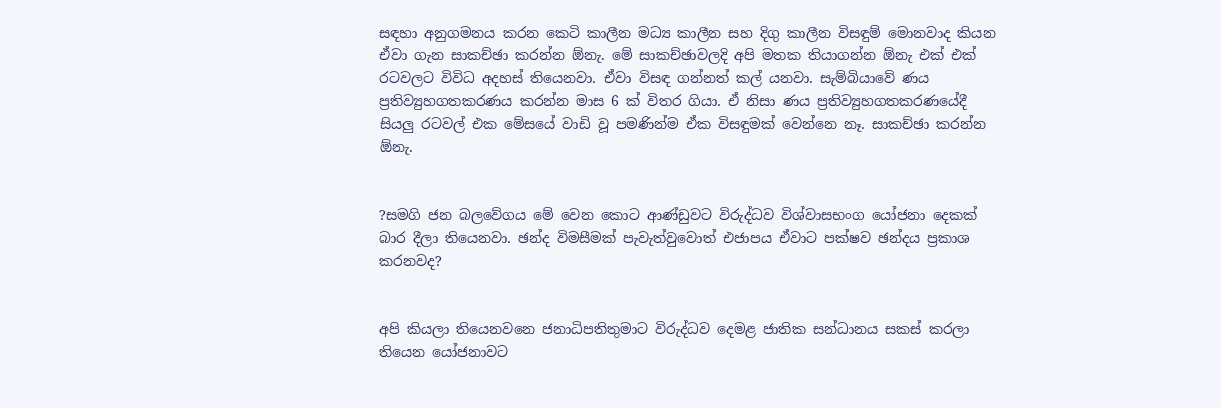සඳහා අනුගමනය කරන කෙටි කාලීන මධ්‍ය කාලීන සහ දිගු කාලීන විසඳුම් මොනවාද කියන ඒවා ගැන සාකච්ඡා කරන්න ඕනැ. මේ සාකච්ඡාවලදි අපි මතක තියාගන්න ඕනැ එක් එක් රටවලට විවිධ අදහස් තියෙනවා. ඒවා විසඳ ගන්නත් කල් යනවා. සැම්බියාවේ ණය ප්‍රතිව්‍යුහගතකරණය කරන්න මාස 6 ක් විතර ගියා. ඒ නිසා ණය ප්‍රතිව්‍යුහගතකරණයේදී සියලු රටවල් එක මේසයේ වාඩි වූ පමණින්ම ඒක විසඳුමක් වෙන්නෙ නෑ. සාකච්ඡා කරන්න ඕනැ.


?සමගි ජන බලවේගය මේ වෙන කොට ආණ්ඩුවට විරුද්ධව විශ්වාසභංග යෝජනා දෙකක් බාර දීලා තියෙනවා. ඡන්ද විමසීමක් පැවැත්වුවොත් එජාපය ඒවාට පක්ෂව ඡන්දය ප්‍රකාශ කරනවද?


අපි කියලා තියෙනවනෙ ජනාධිපතිතුමාට විරුද්ධව දෙමළ ජාතික සන්ධානය සකස් කරලා තියෙන යෝජනාවට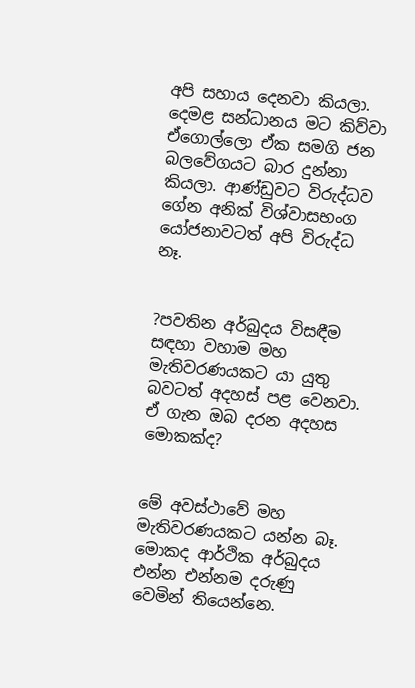අපි සහාය දෙනවා කියලා. දෙමළ සන්ධානය මට කිව්වා ඒගොල්ලො ඒක සමගි ජන බලවේගයට බාර දුන්නා කියලා. ආණ්ඩුවට විරුද්ධව ගේන අනික් විශ්වාසභංග යෝජනාවටත් අපි විරුද්ධ නෑ.


?පවතින අර්බුදය විසඳීම සඳහා වහාම මහ මැතිවරණයකට යා යුතු බවටත් අදහස් පළ වෙනවා. ඒ ගැන ඔබ දරන අදහස මොකක්ද?


මේ අවස්ථාවේ මහ මැතිවරණයකට යන්න බෑ. මොකද ආර්ථික අර්බුදය එන්න එන්නම දරුණු වෙමින් තියෙන්නෙ.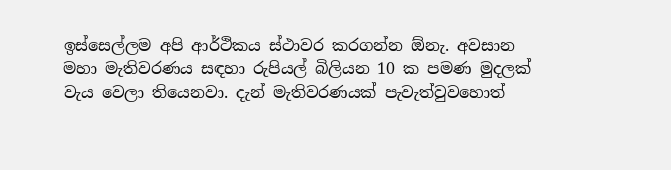ඉස්සෙල්ලම අපි ආර්ථිකය ස්ථාවර කරගන්න ඕනැ. අවසාන මහා මැතිවරණය සඳහා රුපියල් බිලියන 10 ක පමණ මුදලක් වැය වෙලා තියෙනවා. දැන් මැතිවරණයක් පැවැත්වුවහොත්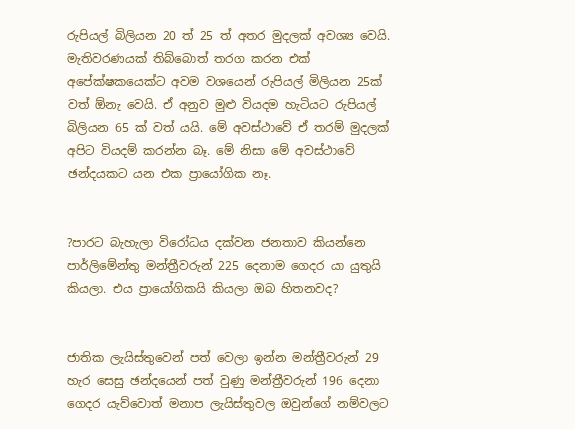රුපියල් බිලියන 20 ත් 25 ත් අතර මුදලක් අවශ්‍ය වෙයි. මැතිවරණයක් තිබ්බොත් තරග කරන එක් අපේක්ෂකයෙක්ට අවම වශයෙන් රුපියල් මිලියන 25ක් වත් ඕනැ වෙයි. ඒ අනුව මුළු වියදම හැටියට රුපියල් බිලියන 65 ක් වත් යයි. මේ අවස්ථාවේ ඒ තරම් මුදලක් අපිට වියදම් කරන්න බෑ. මේ නිසා මේ අවස්ථාවේ ඡන්දයකට යන එක ප්‍රායෝගික නෑ.


?පාරට බැහැලා විරෝධය දක්වන ජනතාව කියන්නෙ පාර්ලිමේන්තු මන්ත්‍රීවරුන් 225 දෙනාම ගෙදර යා යුතුයි කියලා. එය ප්‍රායෝගිකයි කියලා ඔබ හිතනවද?


ජාතික ලැයිස්තුවෙන් පත් වෙලා ඉන්න මන්ත්‍රීවරුන් 29 හැර සෙසු ඡන්දයෙන් පත් වුණු මන්ත්‍රීවරුන් 196 දෙනා ගෙදර යැව්වොත් මනාප ලැයිස්තුවල ඔවුන්ගේ නම්වලට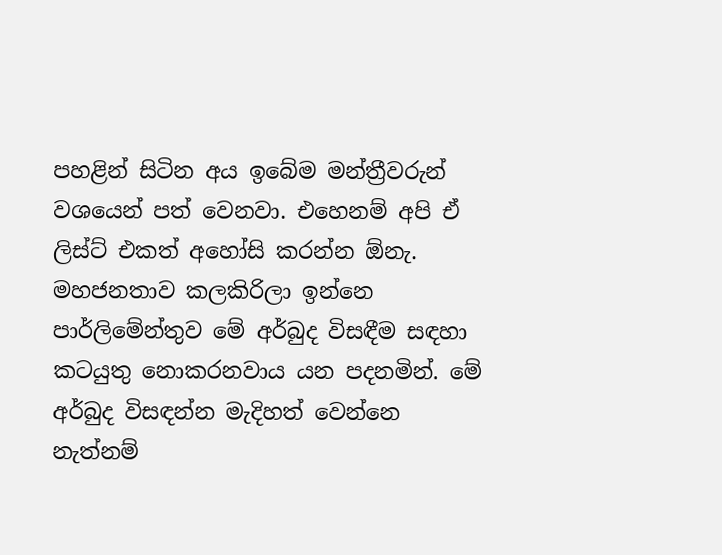පහළින් සිටින අය ඉබේම මන්ත්‍රීවරුන් වශයෙන් පත් වෙනවා. එහෙනම් අපි ඒ ලිස්ට් එකත් අහෝසි කරන්න ඕනැ. මහජනතාව කලකිරිලා ඉන්නෙ පාර්ලිමේන්තුව මේ අර්බුද විසඳීම සඳහා කටයුතු නොකරනවාය යන පදනමින්. මේ අර්බුද විසඳන්න මැදිහත් වෙන්නෙ නැත්නම්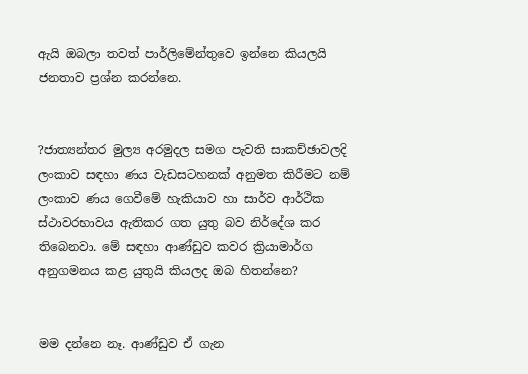ඇයි ඔබලා තවත් පාර්ලිමේන්තුවෙ ඉන්නෙ කියලයි ජනතාව ප්‍රශ්න කරන්නෙ.


?ජාත්‍යන්තර මුල්‍ය අරමුදල සමග පැවති සාකච්ඡාවලදි ලංකාව සඳහා ණය වැඩසටහනක් අනුමත කිරීමට නම් ලංකාව ණය ගෙවීමේ හැකියාව හා සාර්ව ආර්ථික ස්ථාවරභාවය ඇතිකර ගත යුතු බව නිර්දේශ කර තිබෙනවා. මේ සඳහා ආණ්ඩුව කවර ක්‍රියාමාර්ග අනුගමනය කළ යුතුයි කියලද ඔබ හිතන්නෙ?


මම දන්නෙ නෑ. ආණ්ඩුව ඒ ගැන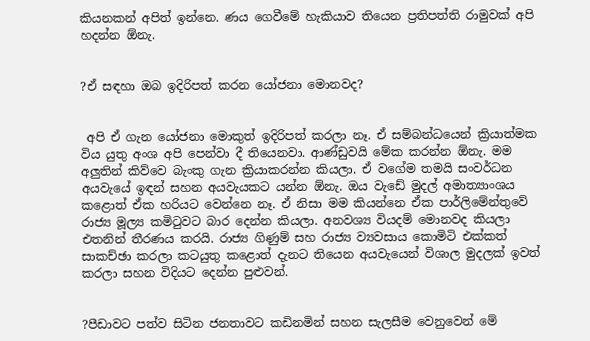කියනකන් අපිත් ඉන්නෙ. ණය ගෙවීමේ හැකියාව තියෙන ප්‍රතිපත්ති රාමුවක් අපි හදන්න ඕනැ.


?ඒ සඳහා ඔබ ඉදිරිපත් කරන යෝජනා මොනවද?


 අපි ඒ ගැන යෝජනා මොකුත් ඉදිරිපත් කරලා නෑ. ඒ සම්බන්ධයෙන් ක්‍රියාත්මක විය යුතු අංශ අපි පෙන්වා දී තියෙනවා. ආණ්ඩුවයි මේක කරන්න ඕනැ. මම අලුතින් කිව්වෙ බැංකු ගැන ක්‍රියාකරන්න කියලා. ඒ වගේම තමයි සංවර්ධන අයවැයේ ඉඳන් සහන අයවැයකට යන්න ඕනැ. ඔය වැඩේ මුදල් අමාත්‍යාංශය කළොත් ඒක හරියට වෙන්නෙ නෑ. ඒ නිසා මම කියන්නෙ ඒක පාර්ලිමේන්තුවේ රාජ්‍ය මූල්‍ය කමිටුවට බාර දෙන්න කියලා. අනවශ්‍ය වියදම් මොනවද කියලා එතනින් තීරණය කරයි. රාජ්‍ය ගිණුම් සහ රාජ්‍ය ව්‍යවසාය කොමිටි එක්කත් සාකච්ඡා කරලා කටයුතු කළොත් දැනට තියෙන අයවැයෙන් විශාල මුදලක් ඉවත් කරලා සහන විදියට දෙන්න පුළුවන්.


?පීඩාවට පත්ව සිටින ජනතාවට කඩිනමින් සහන සැලසීම වෙනුවෙන් මේ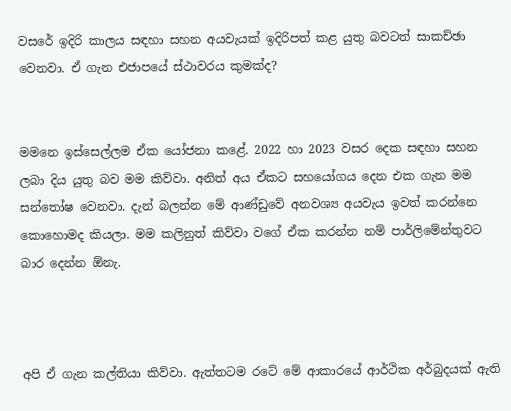වසරේ ඉදිරි කාලය සඳහා සහන අයවැයක් ඉදිරිපත් කළ යුතු බවටත් සාකච්ඡා වෙනවා. ඒ ගැන එජාපයේ ස්ථාවරය කුමක්ද?


මමනෙ ඉස්සෙල්ලම ඒක යෝජනා කළේ. 2022 හා 2023 වසර දෙක සඳහා සහන ලබා දිය යුතු බව මම කිව්වා. අනිත් අය ඒකට සහයෝගය දෙන එක ගැන මම සන්තෝෂ වෙනවා. දැන් බලන්න මේ ආණ්ඩුවේ අනවශ්‍ය අයවැය ඉවත් කරන්නෙ කොහොමද කියලා. මම කලිනුත් කිව්වා වගේ ඒක කරන්න නම් පාර්ලිමේන්තුවට බාර දෙන්න ඕනැ.



අපි ඒ ගැන කල්තියා කිව්වා. ඇත්තටම රටේ මේ ආකාරයේ ආර්ථික අර්බුදයක් ඇති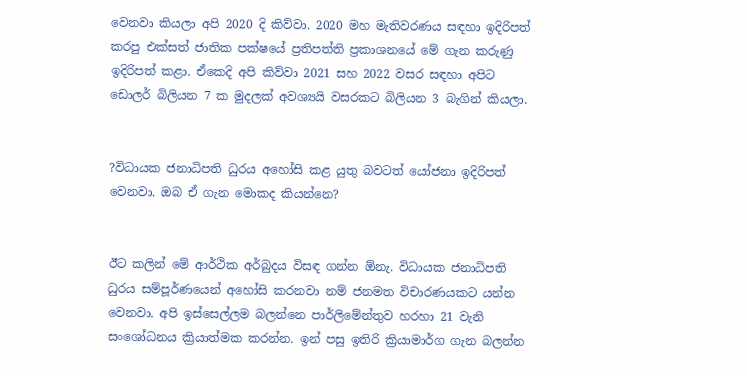වෙනවා කියලා අපි 2020 දි කිව්වා. 2020 මහ මැතිවරණය සඳහා ඉදිරිපත් කරපු එක්සත් ජාතික පක්ෂයේ ප්‍රතිපත්ති ප්‍රකාශනයේ මේ ගැන කරුණු ඉදිරිපත් කළා. ඒකෙදි අපි කිව්වා 2021 සහ 2022 වසර සඳහා අපිට ඩොලර් බිලියන 7 ක මුදලක් අවශ්‍යයි වසරකට බිලියන 3 බැගින් කියලා.


?විධායක ජනාධිපති ධුරය අහෝසි කළ යුතු බවටත් යෝජනා ඉදිරිපත් වෙනවා. ඔබ ඒ ගැන මොකද කියන්නෙ?


ඊට කලින් මේ ආර්ථික අර්බුදය විසඳ ගන්න ඕනැ. විධායක ජනාධිපති ධුරය සම්පූර්ණයෙන් අහෝසි කරනවා නම් ජනමත විචාරණයකට යන්න වෙනවා. අපි ඉස්සෙල්ලම බලන්නෙ පාර්ලිමේන්තුව හරහා 21 වැනි සංශෝධනය ක්‍රියාත්මක කරන්න. ඉන් පසු ඉතිරි ක්‍රියාමාර්ග ගැන බලන්න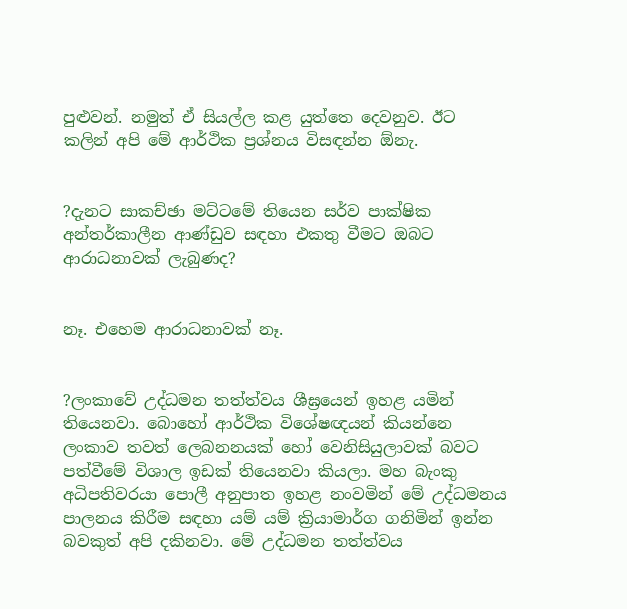පුළුවන්. නමුත් ඒ සියල්ල කළ යුත්තෙ දෙවනුව. ඊට කලින් අපි මේ ආර්ථික ප්‍රශ්නය විසඳන්න ඕනැ.


?දැනට සාකච්ඡා මට්ටමේ තියෙන සර්ව පාක්ෂික අන්තර්කාලීන ආණ්ඩුව සඳහා එකතු වීමට ඔබට ආරාධනාවක් ලැබුණද?


නෑ. එහෙම ආරාධනාවක් නෑ.


?ලංකාවේ උද්ධමන තත්ත්වය ශීඝ්‍රයෙන් ඉහළ යමින් තියෙනවා. බොහෝ ආර්ථික විශේෂඥයන් කියන්නෙ ලංකාව තවත් ලෙබනනයක් හෝ වෙනිසියුලාවක් බවට පත්වීමේ විශාල ඉඩක් තියෙනවා කියලා. මහ බැංකු අධිපතිවරයා පොලී අනුපාත ඉහළ නංවමින් මේ උද්ධමනය පාලනය කිරීම සඳහා යම් යම් ක්‍රියාමාර්ග ගනිමින් ඉන්න බවකුත් අපි දකිනවා. මේ උද්ධමන තත්ත්වය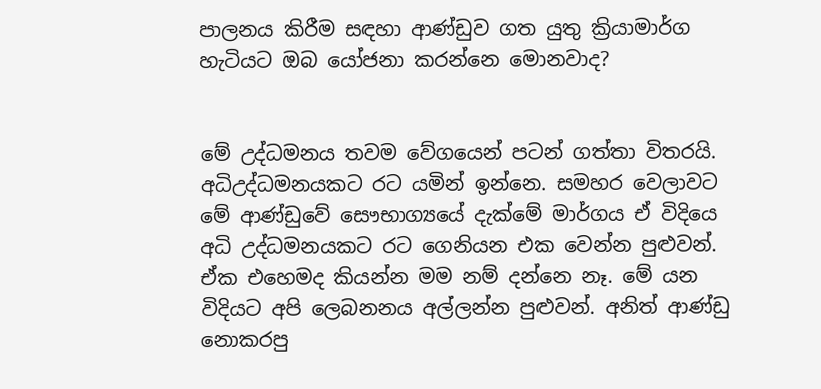පාලනය කිරීම සඳහා ආණ්ඩුව ගත යුතු ක්‍රියාමාර්ග හැටියට ඔබ යෝජනා කරන්නෙ මොනවාද?


මේ උද්ධමනය තවම වේගයෙන් පටන් ගත්තා විතරයි. අධිඋද්ධමනයකට රට යමින් ඉන්නෙ. සමහර වෙලාවට මේ ආණ්ඩුවේ සෞභාග්‍යයේ දැක්මේ මාර්ගය ඒ විදියෙ අධි උද්ධමනයකට රට ගෙනියන එක වෙන්න පුළුවන්. ඒක එහෙමද කියන්න මම නම් දන්නෙ නෑ. මේ යන විදියට අපි ලෙබනනය අල්ලන්න පුළුවන්. අනිත් ආණ්ඩු නොකරපු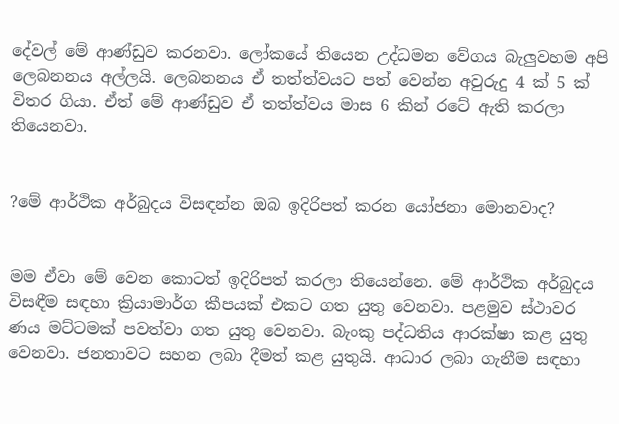දේවල් මේ ආණ්ඩුව කරනවා. ලෝකයේ තියෙන උද්ධමන වේගය බැලුවහම අපි ලෙබනනය අල්ලයි. ලෙබනනය ඒ තත්ත්වයට පත් වෙන්න අවුරුදු 4 ක් 5 ක් විතර ගියා. ඒත් මේ ආණ්ඩුව ඒ තත්ත්වය මාස 6 කින් රටේ ඇති කරලා තියෙනවා.


?මේ ආර්ථික අර්බුදය විසඳන්න ඔබ ඉදිරිපත් කරන යෝජනා මොනවාද?


මම ඒවා මේ වෙන කොටත් ඉදිරිපත් කරලා තියෙන්නෙ. මේ ආර්ථික අර්බුදය විසඳීම සඳහා ක්‍රියාමාර්ග කීපයක් එකට ගත යුතු වෙනවා. පළමුව ස්ථාවර ණය මට්ටමක් පවත්වා ගත යුතු වෙනවා. බැංකු පද්ධතිය ආරක්ෂා කළ යුතු වෙනවා. ජනතාවට සහන ලබා දීමත් කළ යුතුයි. ආධාර ලබා ගැනීම සඳහා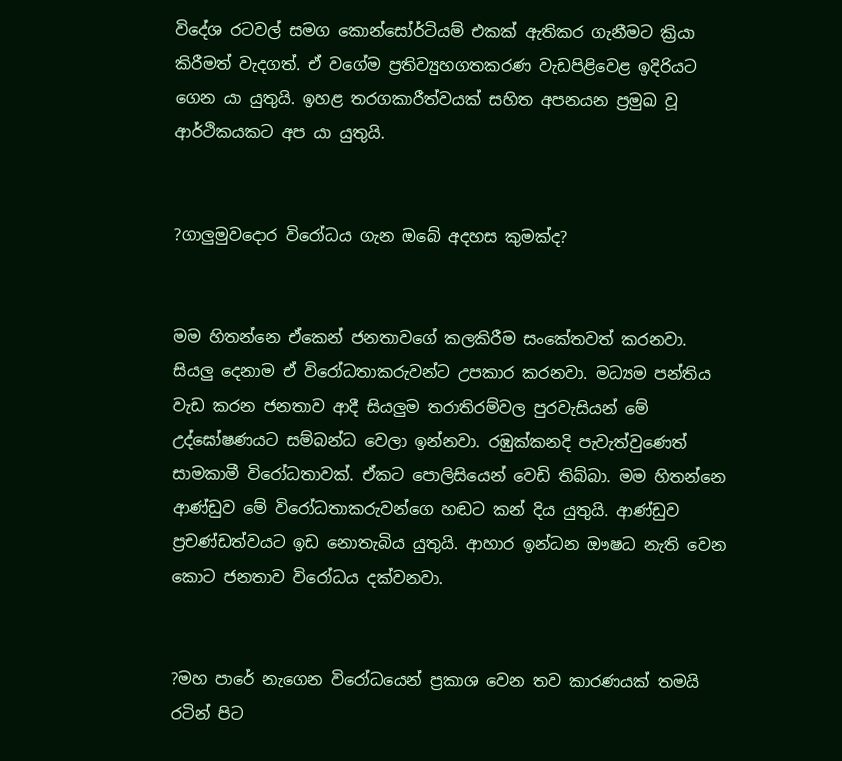විදේශ රටවල් සමග කොන්සෝර්ටියම් එකක් ඇතිකර ගැනීමට ක්‍රියා කිරීමත් වැදගත්. ඒ වගේම ප්‍රතිව්‍යුහගතකරණ වැඩපිළිවෙළ ඉදිරියට ගෙන යා යුතුයි. ඉහළ තරගකාරීත්වයක් සහිත අපනයන ප්‍රමුඛ වූ ආර්ථිකයකට අප යා යුතුයි.


?ගාලුමුවදොර විරෝධය ගැන ඔබේ අදහස කුමක්ද?


මම හිතන්නෙ ඒකෙන් ජනතාවගේ කලකිරීම සංකේතවත් කරනවා. සියලු දෙනාම ඒ විරෝධතාකරුවන්ට උපකාර කරනවා. මධ්‍යම පන්තිය වැඩ කරන ජනතාව ආදී සියලුම තරාතිරම්වල පුරවැසියන් මේ උද්ඝෝෂණයට සම්බන්ධ වෙලා ඉන්නවා. රඹුක්කනදි පැවැත්වුණෙත් සාමකාමී විරෝධතාවක්. ඒකට පොලිසියෙන් වෙඩි තිබ්බා. මම හිතන්නෙ ආණ්ඩුව මේ විරෝධතාකරුවන්ගෙ හඬට කන් දිය යුතුයි. ආණ්ඩුව ප්‍රචණ්ඩත්වයට ඉඩ නොතැබිය යුතුයි. ආහාර ඉන්ධන ඖෂධ නැති වෙන කොට ජනතාව විරෝධය දක්වනවා.


?මහ පාරේ නැගෙන විරෝධයෙන් ප්‍රකාශ වෙන තව කාරණයක් තමයි රටින් පිට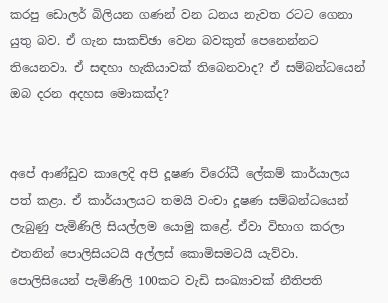කරපු ඩොලර් බිලියන ගණන් වන ධනය නැවත රටට ගෙනා යුතු බව. ඒ ගැන සාකච්ඡා වෙන බවකුත් පෙනෙන්නට තියෙනවා. ඒ සඳහා හැකියාවක් තිබෙනවාද? ඒ සම්බන්ධයෙන් ඔබ දරන අදහස මොකක්ද?


අපේ ආණ්ඩුව කාලෙදි අපි දූෂණ විරෝධී ලේකම් කාර්යාලය පත් කළා. ඒ කාර්යාලයට තමයි වංචා දූෂණ සම්බන්ධයෙන් ලැබුණු පැමිණිලි සියල්ලම යොමු කළේ. ඒවා විභාග කරලා එතනින් පොලිසියටයි අල්ලස් කොමිසමටයි යැව්වා. පොලිසියෙන් පැමිණිලි 100කට වැඩි සංඛ්‍යාවක් නීතිපති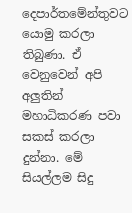දෙපාර්තමේන්තුවට යොමු කරලා තිබුණා. ඒ වෙනුවෙන් අපි අලුතින් මහාධිකරණ පවා සකස් කරලා දුන්නා. මේ සියල්ලම සිදු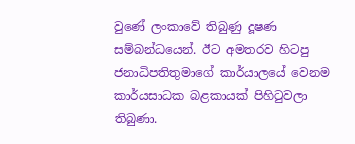වුණේ ලංකාවේ තිබුණු දූෂණ සම්බන්ධයෙන්. ඊට අමතරව හිටපු ජනාධිපතිතුමාගේ කාර්යාලයේ වෙනම කාර්යසාධක බළකායක් පිහිටුවලා තිබුණා.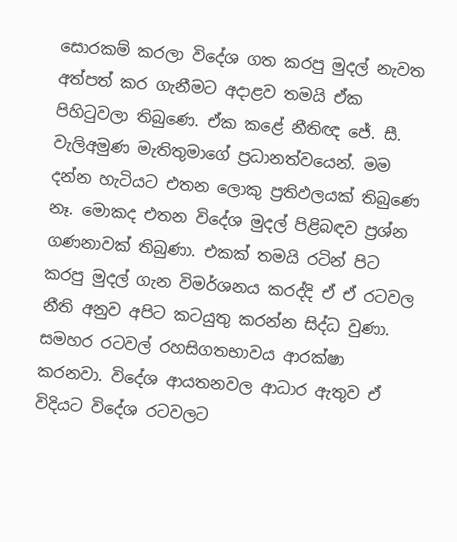සොරකම් කරලා විදේශ ගත කරපු මුදල් නැවත අත්පත් කර ගැනීමට අදාළව තමයි ඒක පිහිටුවලා තිබුණෙ. ඒක කළේ නීතිඥ ජේ. සී. වැලිඅමුණ මැතිතුමාගේ ප්‍රධානත්වයෙන්. මම දන්න හැටියට එතන ලොකු ප්‍රතිඵලයක් තිබුණෙ නෑ. මොකද එතන විදේශ මුදල් පිළිබඳව ප්‍රශ්න ගණනාවක් තිබුණා. එකක් තමයි රටින් පිට කරපු මුදල් ගැන විමර්ශනය කරද්දි ඒ ඒ රටවල නීති අනුව අපිට කටයුතු කරන්න සිද්ධ වුණා. සමහර රටවල් රහසිගතභාවය ආරක්ෂා කරනවා. විදේශ ආයතනවල ආධාර ඇතුව ඒ විදියට විදේශ රටවලට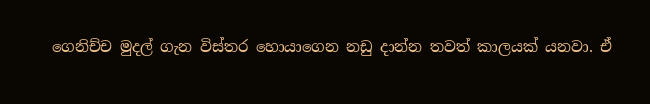ගෙනිච්ච මුදල් ගැන විස්තර හොයාගෙන නඩු දාන්න තවත් කාලයක් යනවා. ඒ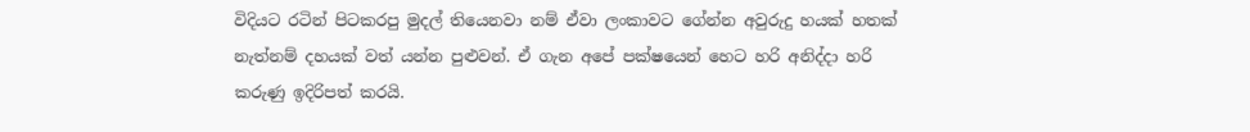විදියට රටින් පිටකරපු මුදල් තියෙනවා නම් ඒවා ලංකාවට ගේන්න අවුරුදු හයක් හතක් නැත්නම් දහයක් වත් යන්න පුළුවන්. ඒ ගැන අපේ පක්ෂයෙන් හෙට හරි අනිද්දා හරි කරුණු ඉදිරිපත් කරයි.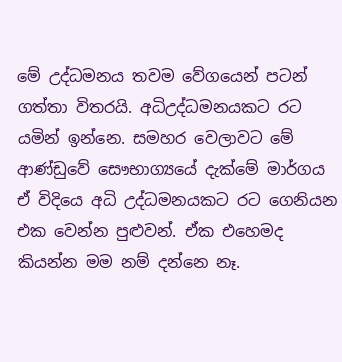මේ උද්ධමනය තවම වේගයෙන් පටන් ගත්තා විතරයි. අධිඋද්ධමනයකට රට යමින් ඉන්නෙ. සමහර වෙලාවට මේ ආණ්ඩුවේ සෞභාග්‍යයේ දැක්මේ මාර්ගය ඒ විදියෙ අධි උද්ධමනයකට රට ගෙනියන එක වෙන්න පුළුවන්. ඒක එහෙමද කියන්න මම නම් දන්නෙ නෑ.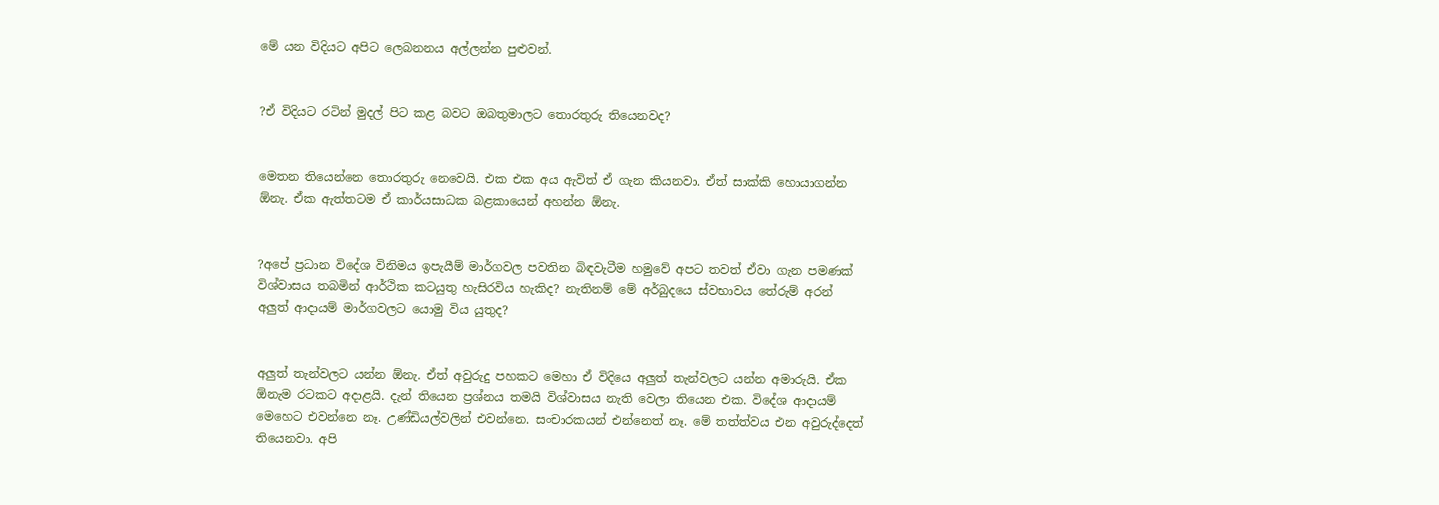මේ යන විදියට අපිට ලෙබනනය අල්ලන්න පුළුවන්.


?ඒ විදියට රටින් මුදල් පිට කළ බවට ඔබතුමාලට තොරතුරු තියෙනවද?


මෙතන තියෙන්නෙ තොරතුරු නෙවෙයි. එක එක අය ඇවිත් ඒ ගැන කියනවා. ඒත් සාක්කි හොයාගන්න ඕනැ. ඒක ඇත්තටම ඒ කාර්යසාධක බළකායෙන් අහන්න ඕනැ.


?අපේ ප්‍රධාන විදේශ විනිමය ඉපැයීම් මාර්ගවල පවතින බිඳවැටීම හමුවේ අපට තවත් ඒවා ගැන පමණක් විශ්වාසය තබමින් ආර්ථික කටයුතු හැසිරවිය හැකිද? නැතිනම් මේ අර්බුදයෙ ස්වභාවය තේරුම් අරන් අලුත් ආදායම් මාර්ගවලට යොමු විය යුතුද?


අලුත් තැන්වලට යන්න ඕනැ. ඒත් අවුරුදු පහකට මෙහා ඒ විදියෙ අලුත් තැන්වලට යන්න අමාරුයි. ඒක ඕනැම රටකට අදාළයි. දැන් තියෙන ප්‍රශ්නය තමයි විශ්වාසය නැති වෙලා තියෙන එක. විදේශ ආදායම් මෙහෙට එවන්නෙ නෑ. උණ්ඩියල්වලින් එවන්නෙ. සංචාරකයන් එන්නෙත් නෑ. මේ තත්ත්වය එන අවුරුද්දෙත් තියෙනවා. අපි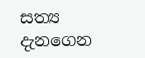සත්‍ය දැනගෙන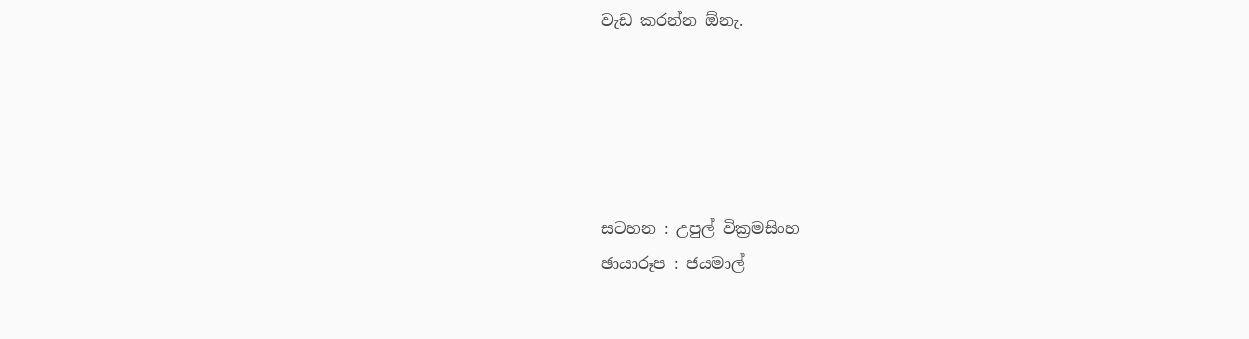වැඩ කරන්න ඕනැ.





සටහන : උපුල් වික්‍රමසිංහ
ඡායාරූප : ජයමාල්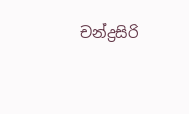චන්ද්‍රසිරි